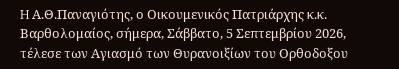H Α.Θ.Παναγιότης, ο Οικουμενικός Πατριάρχης κ.κ. Βαρθολομαίος, σήμερα, Σάββατο, 5 Σεπτεμβρίου 2026, τέλεσε των Αγιασμό των Θυρανοιξίων του Ορθοδοξου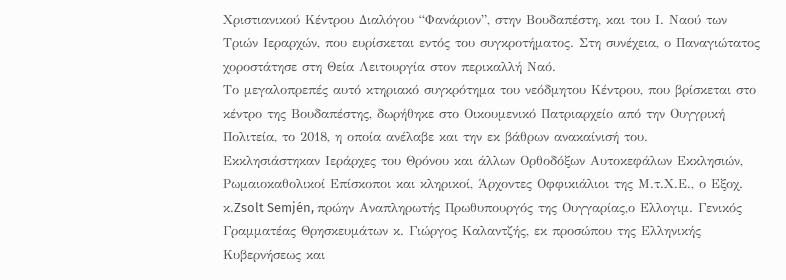Χριστιανικού Κέντρου Διαλόγου “Φανάριον”, στην Βουδαπέστη, και του Ι. Ναού των Τριών Ιεραρχών, που ευρίσκεται εντός του συγκροτήματος. Στη συνέχεια, ο Παναγιώτατος χοροστάτησε στη Θεία Λειτουργία στον περικαλλή Ναό.
Το μεγαλοπρεπές αυτό κτηριακό συγκρότημα του νεόδμητου Κέντρου, που βρίσκεται στο κέντρο της Βουδαπέστης, δωρήθηκε στο Οικουμενικό Πατριαρχείο από την Ουγγρική Πολιτεία, το 2018, η οποία ανέλαβε και την εκ βάθρων ανακαίνισή του.
Εκκλησιάστηκαν Ιεράρχες του Θρόνου και άλλων Ορθοδόξων Αυτοκεφάλων Εκκλησιών, Ρωμαιοκαθολικοί Επίσκοποι και κληρικοί, Άρχοντες Οφφικιάλιοι της Μ.τ.Χ.Ε., ο Εξοχ. κ.Zsolt Semjén, πρώην Αναπληρωτής Πρωθυπουργός της Ουγγαρίας,ο Ελλογιμ. Γενικός Γραμματέας Θρησκευμάτων κ. Γιώργος Καλαντζής, εκ προσώπου της Ελληνικής Κυβερνήσεως και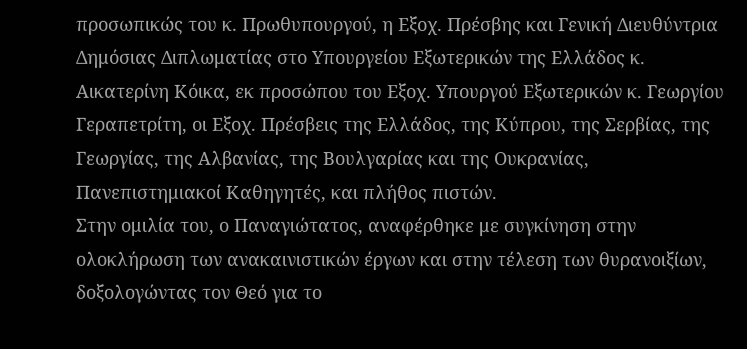προσωπικώς του κ. Πρωθυπουργού, η Εξοχ. Πρέσβης και Γενική Διευθύντρια Δημόσιας Διπλωματίας στο Υπουργείου Εξωτερικών της Ελλάδος κ. Αικατερίνη Κόικα, εκ προσώπου του Εξοχ. Υπουργού Εξωτερικών κ. Γεωργίου Γεραπετρίτη, οι Εξοχ. Πρέσβεις της Ελλάδος, της Κύπρου, της Σερβίας, της Γεωργίας, της Αλβανίας, της Βουλγαρίας και της Ουκρανίας, Πανεπιστημιακοί Καθηγητές, και πλήθος πιστών.
Στην ομιλία του, ο Παναγιώτατος, αναφέρθηκε με συγκίνηση στην ολοκλήρωση των ανακαινιστικών έργων και στην τέλεση των θυρανοιξίων, δοξολογώντας τον Θεό για το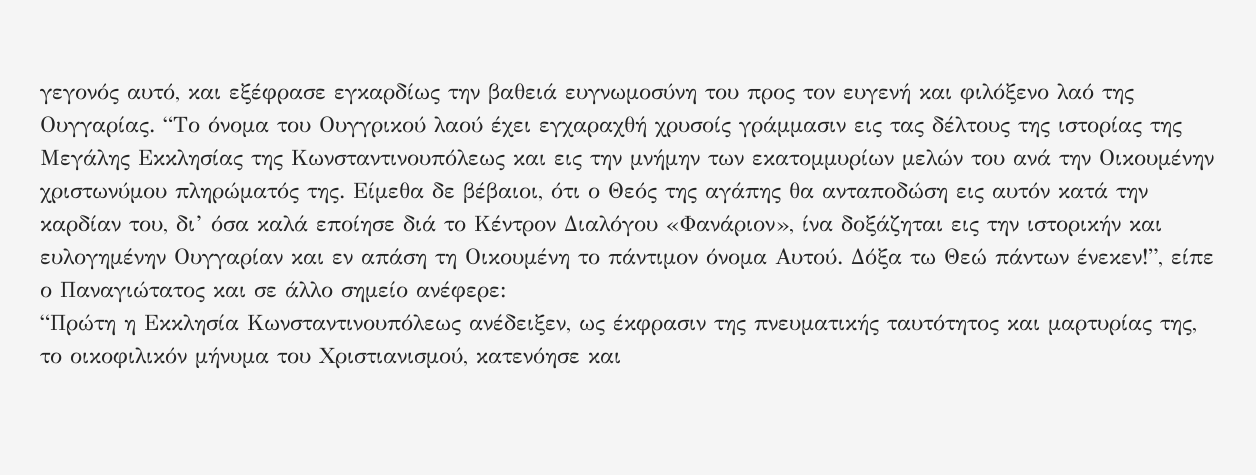γεγονός αυτό, και εξέφρασε εγκαρδίως την βαθειά ευγνωμοσύνη του προς τον ευγενή και φιλόξενο λαό της Ουγγαρίας. “Το όνομα του Ουγγρικού λαού έχει εγχαραχθή χρυσοίς γράμμασιν εις τας δέλτους της ιστορίας της Μεγάλης Εκκλησίας της Κωνσταντινουπόλεως και εις την μνήμην των εκατομμυρίων μελών του ανά την Οικουμένην χριστωνύμου πληρώματός της. Είμεθα δε βέβαιοι, ότι ο Θεός της αγάπης θα ανταποδώση εις αυτόν κατά την καρδίαν του, δι’ όσα καλά εποίησε διά το Κέντρον Διαλόγου «Φανάριον», ίνα δοξάζηται εις την ιστορικήν και ευλογημένην Ουγγαρίαν και εν απάση τη Οικουμένη το πάντιμον όνομα Αυτού. Δόξα τω Θεώ πάντων ένεκεν!”, είπε ο Παναγιώτατος και σε άλλο σημείο ανέφερε:
“Πρώτη η Εκκλησία Κωνσταντινουπόλεως ανέδειξεν, ως έκφρασιν της πνευματικής ταυτότητος και μαρτυρίας της, το οικοφιλικόν μήνυμα του Χριστιανισμού, κατενόησε και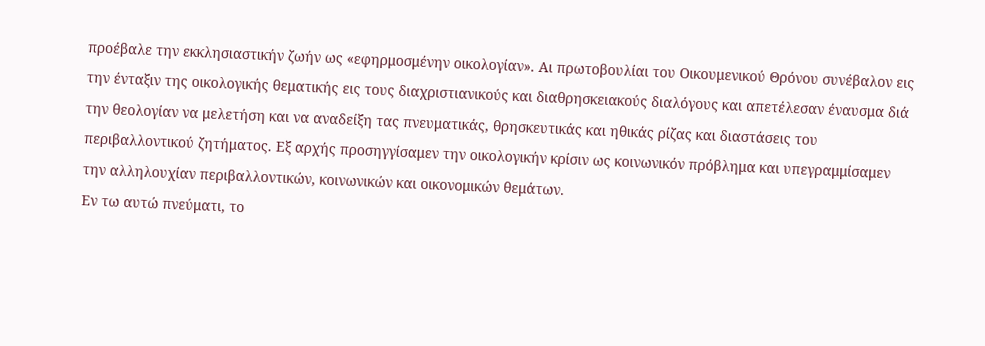προέβαλε την εκκλησιαστικήν ζωήν ως «εφηρμοσμένην οικολογίαν». Αι πρωτοβουλίαι του Οικουμενικού Θρόνου συνέβαλον εις την ένταξιν της οικολογικής θεματικής εις τους διαχριστιανικούς και διαθρησκειακούς διαλόγους και απετέλεσαν έναυσμα διά την θεολογίαν να μελετήση και να αναδείξη τας πνευματικάς, θρησκευτικάς και ηθικάς ρίζας και διαστάσεις του περιβαλλοντικού ζητήματος. Εξ αρχής προσηγγίσαμεν την οικολογικήν κρίσιν ως κοινωνικόν πρόβλημα και υπεγραμμίσαμεν την αλληλουχίαν περιβαλλοντικών, κοινωνικών και οικονομικών θεμάτων.
Εν τω αυτώ πνεύματι, το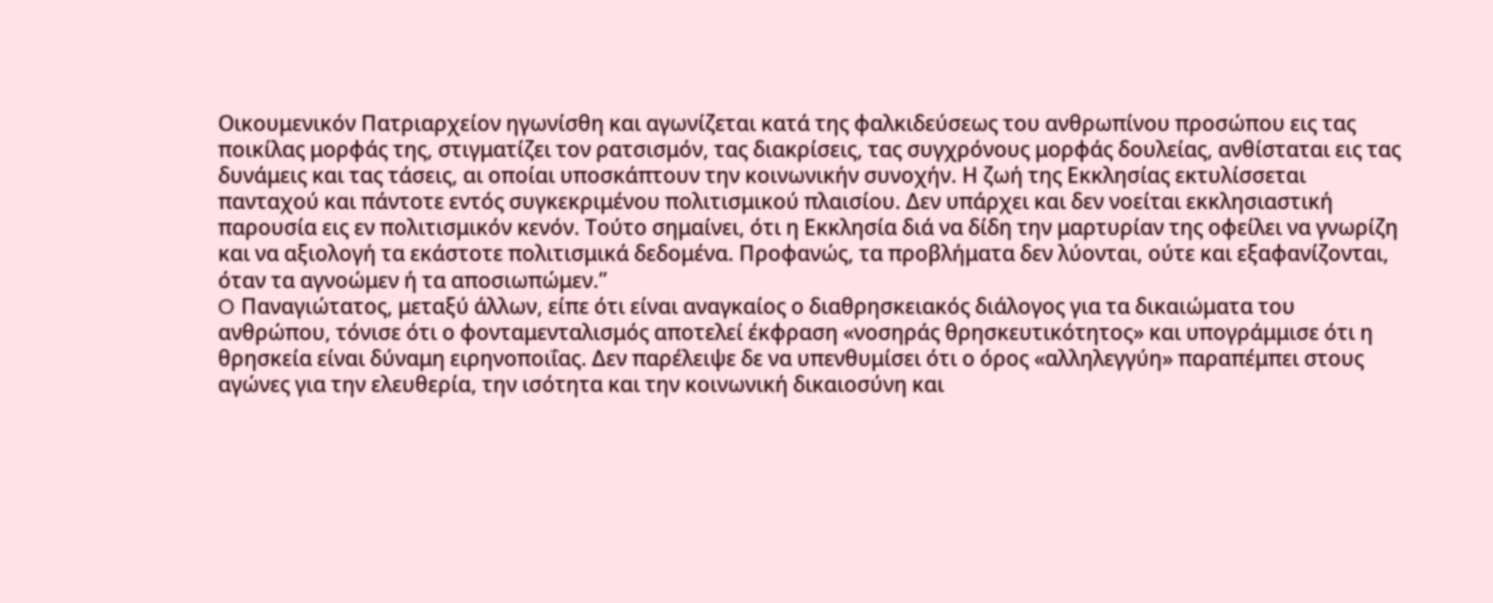Οικουμενικόν Πατριαρχείον ηγωνίσθη και αγωνίζεται κατά της φαλκιδεύσεως του ανθρωπίνου προσώπου εις τας ποικίλας μορφάς της, στιγματίζει τον ρατσισμόν, τας διακρίσεις, τας συγχρόνους μορφάς δουλείας, ανθίσταται εις τας δυνάμεις και τας τάσεις, αι οποίαι υποσκάπτουν την κοινωνικήν συνοχήν. Η ζωή της Εκκλησίας εκτυλίσσεται πανταχού και πάντοτε εντός συγκεκριμένου πολιτισμικού πλαισίου. Δεν υπάρχει και δεν νοείται εκκλησιαστική παρουσία εις εν πολιτισμικόν κενόν. Τούτο σημαίνει, ότι η Εκκλησία διά να δίδη την μαρτυρίαν της οφείλει να γνωρίζη και να αξιολογή τα εκάστοτε πολιτισμικά δεδομένα. Προφανώς, τα προβλήματα δεν λύονται, ούτε και εξαφανίζονται, όταν τα αγνοώμεν ή τα αποσιωπώμεν.”
O Παναγιώτατος, μεταξύ άλλων, είπε ότι είναι αναγκαίος ο διαθρησκειακός διάλογος για τα δικαιώματα του ανθρώπου, τόνισε ότι ο φονταμενταλισμός αποτελεί έκφραση «νοσηράς θρησκευτικότητος» και υπογράμμισε ότι η θρησκεία είναι δύναμη ειρηνοποιΐας. Δεν παρέλειψε δε να υπενθυμίσει ότι ο όρος «αλληλεγγύη» παραπέμπει στους αγώνες για την ελευθερία, την ισότητα και την κοινωνική δικαιοσύνη και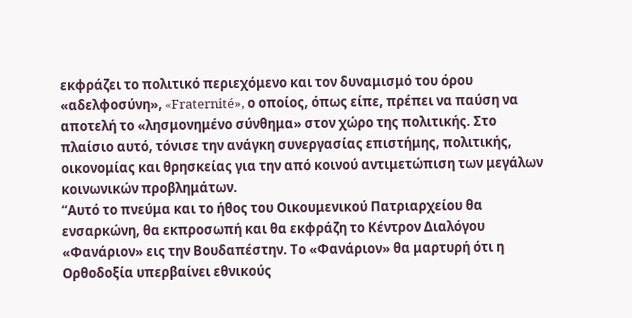εκφράζει το πολιτικό περιεχόμενο και τον δυναμισμό του όρου «αδελφοσύνη», «Fraternité», ο οποίος, όπως είπε, πρέπει να παύση να αποτελή το «λησμονημένο σύνθημα» στον χώρο της πολιτικής. Στο πλαίσιο αυτό, τόνισε την ανάγκη συνεργασίας επιστήμης, πολιτικής, οικονομίας και θρησκείας για την από κοινού αντιμετώπιση των μεγάλων κοινωνικών προβλημάτων.
“Αυτό το πνεύμα και το ήθος του Οικουμενικού Πατριαρχείου θα ενσαρκώνη, θα εκπροσωπή και θα εκφράζη το Κέντρον Διαλόγου «Φανάριον» εις την Βουδαπέστην. Το «Φανάριον» θα μαρτυρή ότι η Ορθοδοξία υπερβαίνει εθνικούς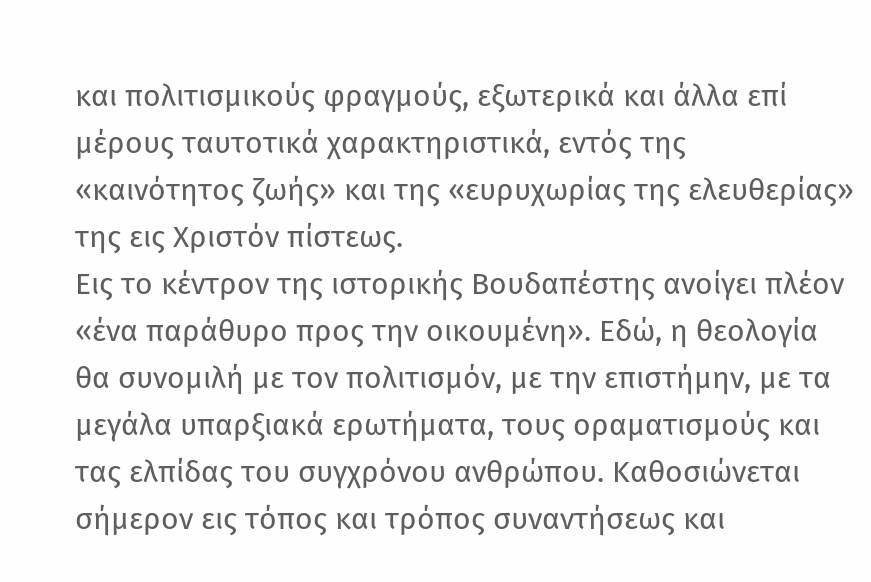και πολιτισμικούς φραγμούς, εξωτερικά και άλλα επί μέρους ταυτοτικά χαρακτηριστικά, εντός της «καινότητος ζωής» και της «ευρυχωρίας της ελευθερίας» της εις Χριστόν πίστεως.
Εις το κέντρον της ιστορικής Βουδαπέστης ανοίγει πλέον «ένα παράθυρο προς την οικουμένη». Εδώ, η θεολογία θα συνομιλή με τον πολιτισμόν, με την επιστήμην, με τα μεγάλα υπαρξιακά ερωτήματα, τους οραματισμούς και τας ελπίδας του συγχρόνου ανθρώπου. Καθοσιώνεται σήμερον εις τόπος και τρόπος συναντήσεως και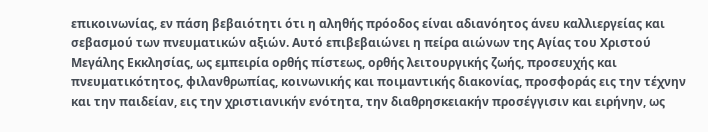επικοινωνίας, εν πάση βεβαιότητι ότι η αληθής πρόοδος είναι αδιανόητος άνευ καλλιεργείας και σεβασμού των πνευματικών αξιών. Αυτό επιβεβαιώνει η πείρα αιώνων της Αγίας του Χριστού Μεγάλης Εκκλησίας, ως εμπειρία ορθής πίστεως, ορθής λειτουργικής ζωής, προσευχής και πνευματικότητος, φιλανθρωπίας, κοινωνικής και ποιμαντικής διακονίας, προσφοράς εις την τέχνην και την παιδείαν, εις την χριστιανικήν ενότητα, την διαθρησκειακήν προσέγγισιν και ειρήνην, ως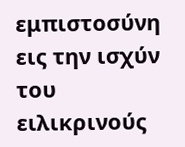εμπιστοσύνη εις την ισχύν του ειλικρινούς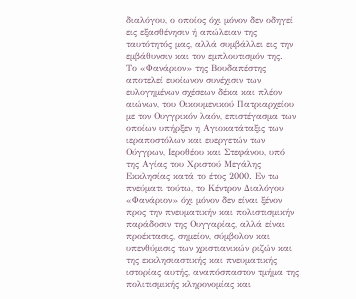διαλόγου, ο οποίος όχι μόνον δεν οδηγεί εις εξασθένησιν ή απώλειαν της ταυτότητός μας, αλλά συμβάλλει εις την εμβάθυνσιν και τον εμπλουτισμόν της.
Το «Φανάριον» της Βουδαπέστης αποτελεί ευοίωνον συνέχισιν των ευλογημένων σχέσεων δέκα και πλέον αιώνων, του Οικουμενικού Πατριαρχείου με τον Ουγγρικόν λαόν, επιστέγασμα των οποίων υπήρξεν η Αγιοκατάταξις των ιεραποστόλων και ευεργετών των Ούγγρων, Ιεροθέου και Στεφάνου, υπό της Αγίας του Χριστού Μεγάλης Εκκλησίας κατά το έτος 2000. Εν τω πνεύματι τούτω, το Κέντρον Διαλόγου «Φανάριον» όχι μόνον δεν είναι ξένον προς την πνευματικήν και πολιστισμικήν παράδοσιν της Ουγγαρίας, αλλά είναι προέκτασις, σημείον, σύμβολον και υπενθύμισις των χριστιανικών ριζών και της εκκλησιαστικής και πνευματικής ιστορίας αυτής, αναπόσπαστον τμήμα της πολιτισμικής κληρονομίας και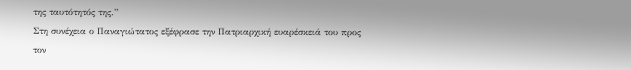της ταυτότητός της.”
Στη συνέχεια ο Παναγιώτατος εξέφρασε την Πατριαρχική ευαρέσκειά του προς τον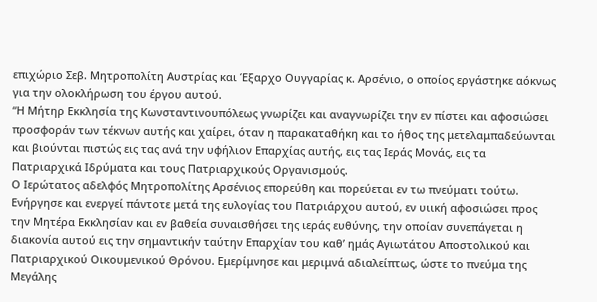επιχώριο Σεβ. Μητροπολίτη Αυστρίας και Έξαρχο Ουγγαρίας κ. Αρσένιο, ο οποίος εργάστηκε αόκνως για την ολοκλήρωση του έργου αυτού.
“Η Μήτηρ Εκκλησία της Κωνσταντινουπόλεως γνωρίζει και αναγνωρίζει την εν πίστει και αφοσιώσει προσφοράν των τέκνων αυτής και χαίρει, όταν η παρακαταθήκη και το ήθος της μετελαμπαδεύωνται και βιούνται πιστώς εις τας ανά την υφήλιον Επαρχίας αυτής, εις τας Ιεράς Μονάς, εις τα Πατριαρχικά Ιδρύματα και τους Πατριαρχικούς Οργανισμούς.
Ο Ιερώτατος αδελφός Μητροπολίτης Αρσένιος επορεύθη και πορεύεται εν τω πνεύματι τούτω. Ενήργησε και ενεργεί πάντοτε μετά της ευλογίας του Πατριάρχου αυτού, εν υιική αφοσιώσει προς την Μητέρα Εκκλησίαν και εν βαθεία συναισθήσει της ιεράς ευθύνης, την οποίαν συνεπάγεται η διακονία αυτού εις την σημαντικήν ταύτην Επαρχίαν του καθ’ ημάς Αγιωτάτου Αποστολικού και Πατριαρχικού Οικουμενικού Θρόνου. Εμερίμνησε και μεριμνά αδιαλείπτως, ώστε το πνεύμα της Μεγάλης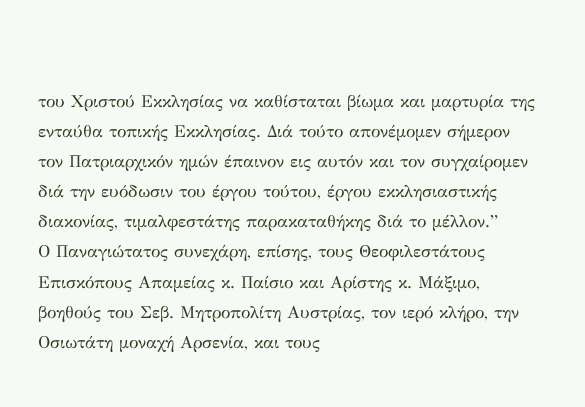του Χριστού Εκκλησίας να καθίσταται βίωμα και μαρτυρία της ενταύθα τοπικής Εκκλησίας. Διά τούτο απονέμομεν σήμερον τον Πατριαρχικόν ημών έπαινον εις αυτόν και τον συγχαίρομεν διά την ευόδωσιν του έργου τούτου, έργου εκκλησιαστικής διακονίας, τιμαλφεστάτης παρακαταθήκης διά το μέλλον.”
Ο Παναγιώτατος συνεχάρη, επίσης, τους Θεοφιλεστάτους Επισκόπους Απαμείας κ. Παίσιο και Αρίστης κ. Μάξιμο, βοηθούς του Σεβ. Μητροπολίτη Αυστρίας, τον ιερό κλήρο, την Οσιωτάτη μοναχή Αρσενία, και τους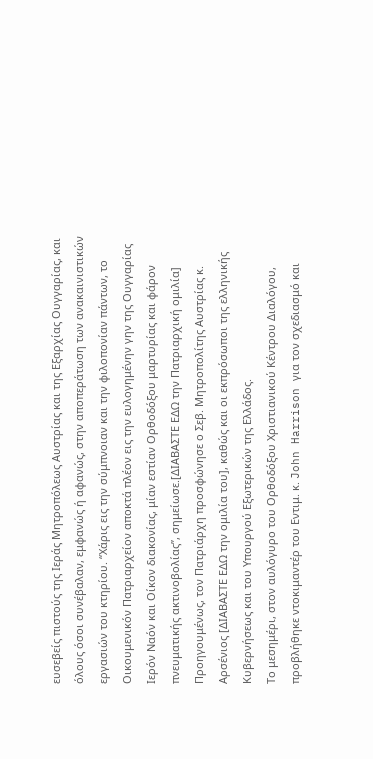ευσεβείς πιστούς της Ιεράς Μητροπόλεως Αυστρίας και της Εξαρχίας Ουγγαρίας, και όλους όσοι συνέβαλαν, εμφανώς ή αφανώς, στην αποπεράτωση των ανακαινιστικών εργασιών του κτηρίου. “Χάρις εις την σύμπνοιαν και την φιλοπονίαν πάντων, το Οικουμενικόν Πατριαρχείον αποκτά πλέον εις την ευλογημένην γην της Ουγγαρίας Ιερόν Ναόν και Οίκον διακονίας, μίαν εστίαν Ορθοδόξου μαρτυρίας και φάρον πνευματικής ακτινοβολίας”, σημείωσε.[ΔΙΑΒΑΣΤΕ ΕΔΩ την Πατριαρχική ομιλία]
Προηγουμένως, τον Πατριάρχη προσφώνησε ο Σεβ. Μητροπολίτης Αυστρίας κ. Αρσένιος [ΔΙΑΒΑΣΤΕ ΕΔΩ την ομιλία του], καθώς και οι εκπρόσωποι της ελληνικής Κυβερνήσεως και του Υπουργού Εξωτερικών της Ελλάδος.
Το μεσημέρι, στον αυλόγυρο του Ορθοδόξου Χριστιανικού Κέντρου Διαλόγου, προβλήθηκε ντοκιμαντέρ του Εντιμ. κ. John Harrison για τον σχεδιασμό και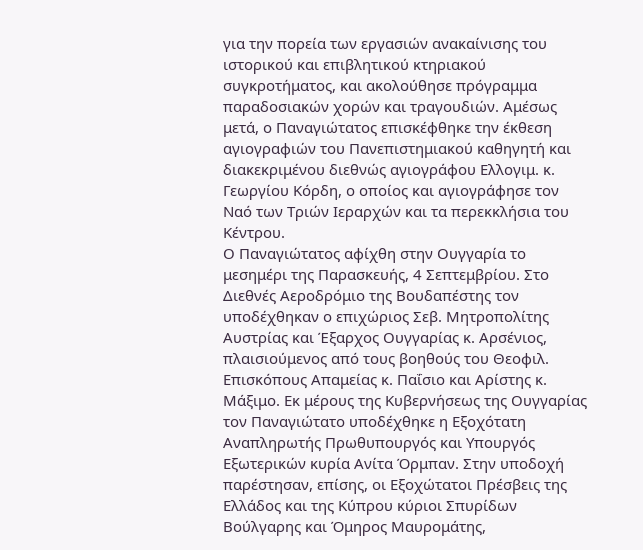για την πορεία των εργασιών ανακαίνισης του ιστορικού και επιβλητικού κτηριακού συγκροτήματος, και ακολούθησε πρόγραμμα παραδοσιακών χορών και τραγουδιών. Αμέσως μετά, ο Παναγιώτατος επισκέφθηκε την έκθεση αγιογραφιών του Πανεπιστημιακού καθηγητή και διακεκριμένου διεθνώς αγιογράφου Ελλογιμ. κ. Γεωργίου Κόρδη, ο οποίος και αγιογράφησε τον Ναό των Τριών Ιεραρχών και τα περεκκλήσια του Κέντρου.
Ο Παναγιώτατος αφίχθη στην Ουγγαρία το μεσημέρι της Παρασκευής, 4 Σεπτεμβρίου. Στο Διεθνές Αεροδρόμιο της Βουδαπέστης τον υποδέχθηκαν ο επιχώριος Σεβ. Μητροπολίτης Αυστρίας και Έξαρχος Ουγγαρίας κ. Αρσένιος, πλαισιούμενος από τους βοηθούς του Θεοφιλ. Επισκόπους Απαμείας κ. Παΐσιο και Αρίστης κ. Μάξιμο. Εκ μέρους της Κυβερνήσεως της Ουγγαρίας τον Παναγιώτατο υποδέχθηκε η Εξοχότατη Αναπληρωτής Πρωθυπουργός και Υπουργός Εξωτερικών κυρία Ανίτα Όρμπαν. Στην υποδοχή παρέστησαν, επίσης, οι Εξοχώτατοι Πρέσβεις της Ελλάδος και της Κύπρου κύριοι Σπυρίδων Βούλγαρης και Όμηρος Μαυρομάτης,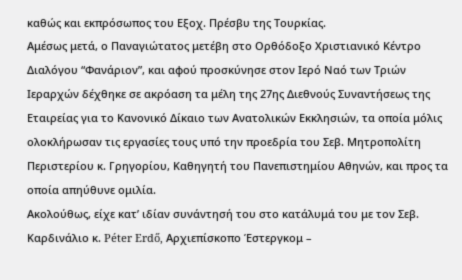καθώς και εκπρόσωπος του Εξοχ. Πρέσβυ της Τουρκίας.
Αμέσως μετά, ο Παναγιώτατος μετέβη στο Ορθόδοξο Χριστιανικό Κέντρο Διαλόγου “Φανάριον”, και αφού προσκύνησε στον Ιερό Ναό των Τριών Ιεραρχών δέχθηκε σε ακρόαση τα μέλη της 27ης Διεθνούς Συναντήσεως της Εταιρείας για το Κανονικό Δίκαιο των Ανατολικών Εκκλησιών, τα οποία μόλις ολοκλήρωσαν τις εργασίες τους υπό την προεδρία του Σεβ. Μητροπολίτη Περιστερίου κ. Γρηγορίου, Καθηγητή του Πανεπιστημίου Αθηνών, και προς τα οποία απηύθυνε ομιλία.
Ακολούθως, είχε κατ’ ιδίαν συνάντησή του στο κατάλυμά του με τον Σεβ. Καρδινάλιο κ. Péter Erdő, Αρχιεπίσκοπο Έστεργκομ –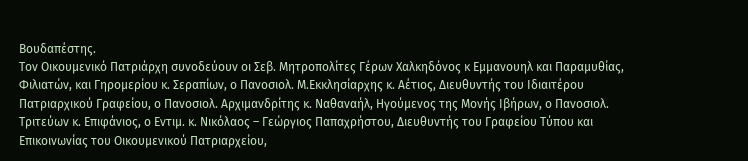Βουδαπέστης.
Τον Οικουμενικό Πατριάρχη συνοδεύουν οι Σεβ. Μητροπολίτες Γέρων Χαλκηδόνος κ Εμμανουηλ και Παραμυθίας, Φιλιατών, και Γηρομερίου κ. Σεραπίων, ο Πανοσιολ. Μ.Εκκλησίαρχης κ. Αέτιος, Διευθυντής του Ιδιαιτέρου Πατριαρχικού Γραφείου, ο Πανοσιολ. Αρχιμανδρίτης κ. Ναθαναήλ, Ηγούμενος της Μονής Ιβήρων, ο Πανοσιολ. Τριτεύων κ. Επιφάνιος, ο Εντιμ. κ. Νικόλαος – Γεώργιος Παπαχρήστου, Διευθυντής του Γραφείου Τύπου και Επικοινωνίας του Οικουμενικού Πατριαρχείου,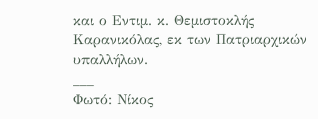και ο Εντιμ. κ. Θεμιστοκλής Καρανικόλας, εκ των Πατριαρχικών υπαλλήλων.
___
Φωτό: Νίκος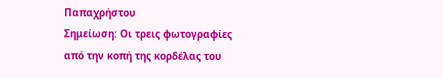Παπαχρήστου
Σημείωση: Οι τρεις φωτογραφίες από την κοπή της κορδέλας του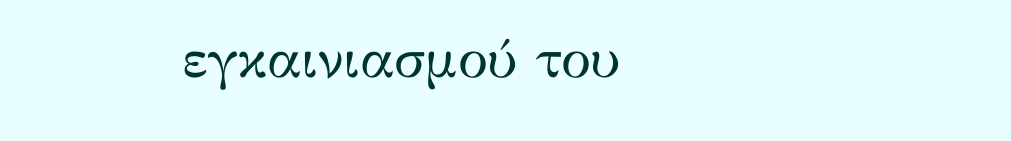εγκαινιασμού του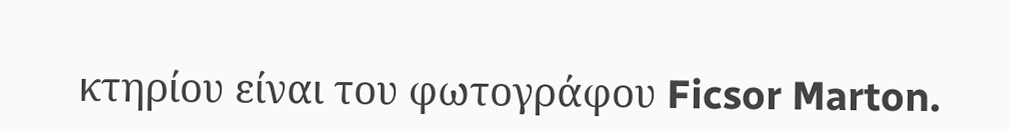κτηρίου είναι του φωτογράφου Ficsor Marton.